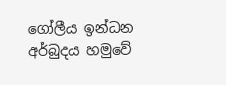ගෝලීය ඉන්ධන අර්බුදය හමුවේ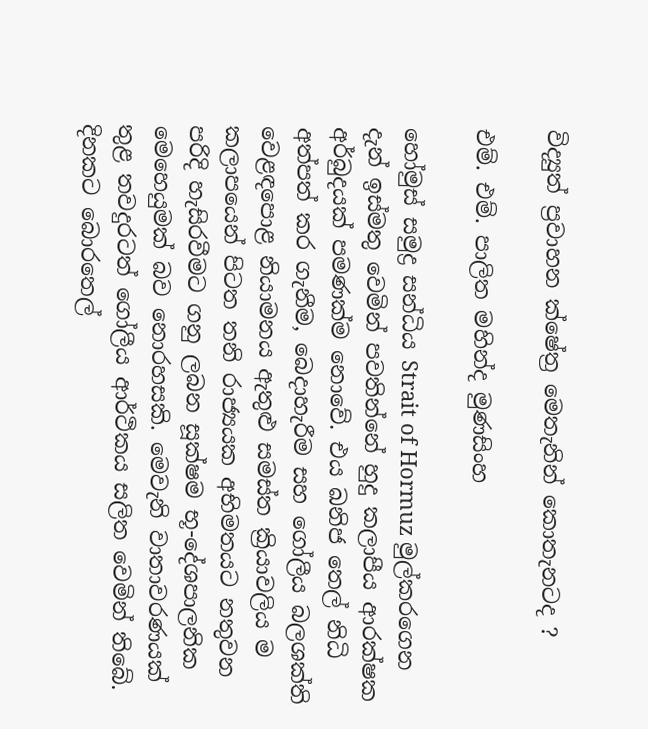විද්‍යුත් ප්‍රවාහන ක්ෂේත්‍ර මෙතැනින් කොතැනටද ?

එම්. එම්. පාලිත මහින්ද මුණසිංහ

හෝමුස් සමුද්‍ර සන්ධිය Strait of Hormuz මුල්කරගෙන දැන් ඉස්මතු වෙමින් පවතින්නේ හුදු කලාපීය ආරක්ෂක අර්බුදයක් පමණක්ම නොවේ. එය ඛනිජ තෙල් නිධි අත්පත් කර ගැනීම, බෙදාහැරීම සහ ගෝලීය බලශක්ති වෙළඳපොළ නියාමනය ඇතුළු සමස්ත ක්‍රියාවලිය ම කලාපයෙන් පිටත තනි රාජ්‍යයක අභිමතයට නතුවන පරිදි හැසිරවීමට ගනු ලබන සූක්ෂම භූ-දේශපාලනික මෙහෙයුමක් බව නොරහසකි. මෙවැනි වාතාවරණයක් තුළ තවදුරටත් ගෝලීය ආර්ථිකය සලිත වෙමින් තිබේ. දිනකට බොරතෙල්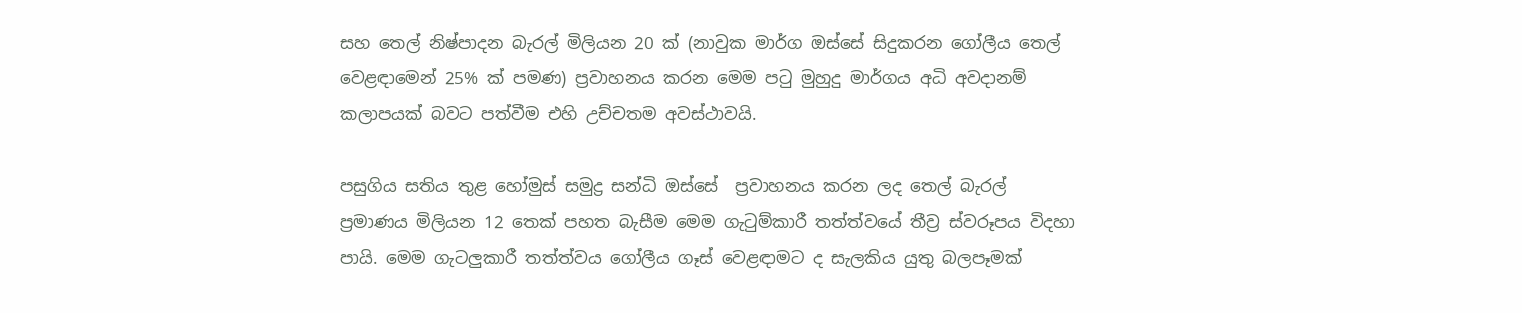සහ තෙල් නිෂ්පාදන බැරල් මිලියන 20 ක් (නාවුක මාර්ග ඔස්සේ සිදුකරන ගෝලීය තෙල් වෙළඳාමෙන් 25% ක් පමණ) ප්‍රවාහනය කරන මෙම පටු මුහුදු මාර්ගය අධි අවදානම් කලාපයක් බවට පත්වීම එහි උච්චතම අවස්ථාවයි.

පසුගිය සතිය තුළ හෝමුස් සමුද්‍ර සන්ධි ඔස්සේ  ප්‍රවාහනය කරන ලද තෙල් බැරල් ප්‍රමාණය මිලියන 12 තෙක් පහත බැසීම මෙම ගැටුම්කාරී තත්ත්වයේ තීව්‍ර ස්වරූපය විදහා පායි. මෙම ගැටලුකාරී තත්ත්වය ගෝලීය ගෑස් වෙළඳාමට ද සැලකිය යුතු බලපෑමක්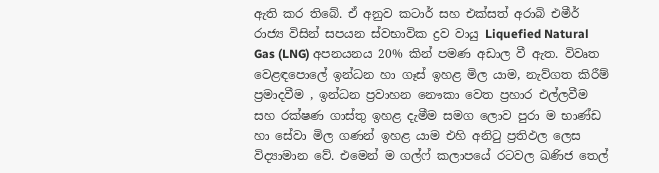ඇති කර තිබේ. ඒ අනුව කටාර් සහ එක්සත් අරාබි එමීර් රාජ්‍ය විසින් සපයන ස්වභාවික ද්‍රව වායු Liquefied Natural Gas (LNG) අපනයනය 20% කින් පමණ අඩාල වී ඇත. විවෘත වෙළඳපොලේ ඉන්ධන හා ගෑස් ඉහළ මිල යාම, නැව්ගත කිරීම් ප්‍රමාදවීම , ඉන්ධන ප්‍රවාහන නෞකා වෙත ප්‍රහාර එල්ලවීම සහ රක්ෂණ ගාස්තු ඉහළ දැමීම සමග ලොව පුරා ම භාණ්ඩ හා සේවා මිල ගණන් ඉහළ යාම එහි අනිටු ප්‍රතිඵල ලෙස විද්‍යාමාන වේ. එමෙන් ම ගල්ෆ් කලාපයේ රටවල ඛණිජ තෙල්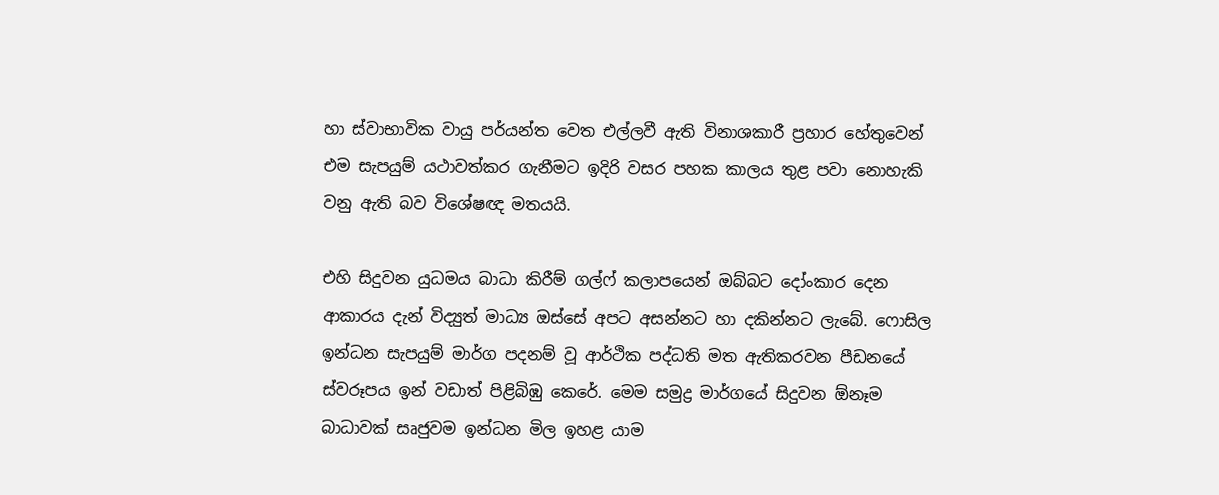හා ස්වාභාවික වායු පර්යන්ත වෙත එල්ලවී ඇති විනාශකාරී ප්‍රහාර හේතුවෙන් එම සැපයුම් යථාවත්කර ගැනීමට ඉදිරි වසර පහක කාලය තුළ පවා නොහැකි වනු ඇති බව විශේෂඥ මතයයි.

එහි සිදුවන යුධමය බාධා කිරීම් ගල්ෆ් කලාපයෙන් ඔබ්බට දෝංකාර දෙන ආකාරය දැන් විද්‍යුත් මාධ්‍ය ඔස්සේ අපට අසන්නට හා දකින්නට ලැබේ. ෆොසිල ඉන්ධන සැපයුම් මාර්ග පදනම් වූ ආර්ථික පද්ධති මත ඇතිකරවන පීඩනයේ ස්වරූපය ඉන් වඩාත් පිළිබිඹු කෙරේ. මෙම සමුද්‍ර මාර්ගයේ සිදුවන ඕනෑම බාධාවක් සෘජුවම ඉන්ධන මිල ඉහළ යාම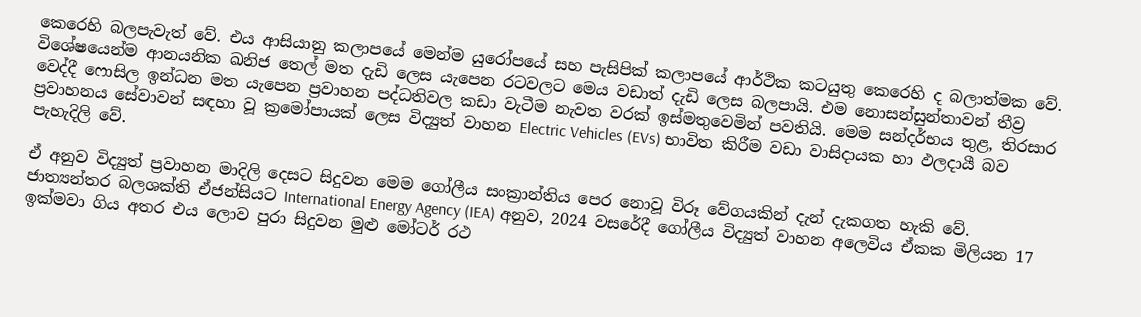කෙරෙහි බලපැවැත් වේ. එය ආසියානු කලාපයේ මෙන්ම යුරෝපයේ සහ පැසිපික් කලාපයේ ආර්ථික කටයුතු කෙරෙහි ද බලාත්මක වේ.  විශේෂයෙන්ම ආනයනික ඛනිජ තෙල් මත දැඩි ලෙස යැපෙන රටවලට මෙය වඩාත් දැඩි ලෙස බලපායි. එම නොසන්සුන්තාවන් තීව්‍ර වෙද්දී ෆොසිල ඉන්ධන මත යැපෙන ප්‍රවාහන පද්ධතිවල කඩා වැටීම නැවත වරක් ඉස්මතුවෙමින් පවතියි. මෙම සන්දර්භය තුළ, තිරසාර ප්‍රවාහනය සේවාවන් සඳහා වූ ක්‍රමෝපායක් ලෙස විද්‍යුත් වාහන Electric Vehicles (EVs) භාවිත කිරීම වඩා වාසිදායක හා ඵලදායී බව පැහැදිලි වේ.

ඒ අනුව විද්‍යුත් ප්‍රවාහන මාදිලි දෙසට සිදුවන මෙම ගෝලීය සංක්‍රාන්තිය පෙර නොවූ විරූ වේගයකින් දැන් දැකගත හැකි වේ. ජාත්‍යන්තර බලශක්ති ඒජන්සියට International Energy Agency (IEA) අනුව, 2024 වසරේදී ගෝලීය විද්‍යුත් වාහන අලෙවිය ඒකක මිලියන 17 ඉක්මවා ගිය අතර එය ලොව පුරා සිදුවන මුළු මෝටර් රථ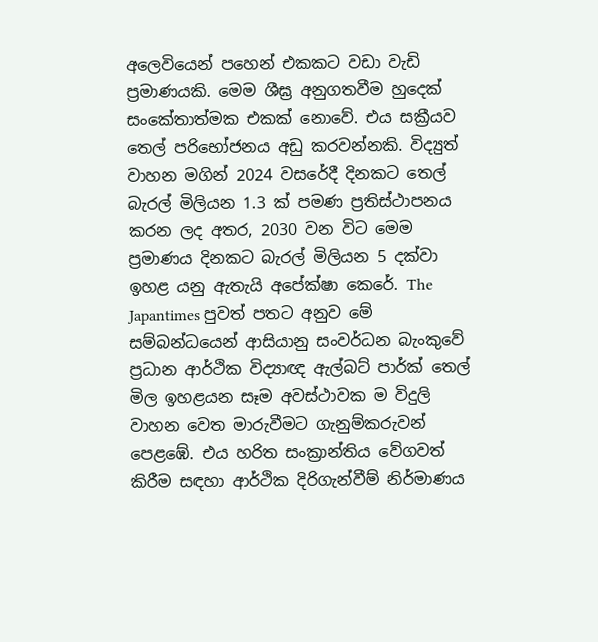අලෙවියෙන් පහෙන් එකකට වඩා වැඩි ප්‍රමාණයකි. මෙම ශීඝ්‍ර අනුගතවීම හුදෙක් සංකේතාත්මක එකක් නොවේ. එය සක්‍රීයව තෙල් පරිභෝජනය අඩු කරවන්නකි. විද්‍යුත් වාහන මගින් 2024 වසරේදී දිනකට තෙල් බැරල් මිලියන 1.3 ක් පමණ ප්‍රතිස්ථාපනය කරන ලද අතර, 2030 වන විට මෙම ප්‍රමාණය දිනකට බැරල් මිලියන 5 දක්වා ඉහළ යනු ඇතැයි අපේක්ෂා කෙරේ. The Japantimes පුවත් පතට අනුව මේ සම්බන්ධයෙන් ආසියානු සංවර්ධන බැංකුවේ ප්‍රධාන ආර්ථික විද්‍යාඥ ඇල්බට් පාර්ක් තෙල් මිල ඉහළයන සෑම අවස්ථාවක ම විදුලි වාහන වෙත මාරුවීමට ගැනුම්කරුවන් පෙළඹේ. එය හරිත සංක්‍රාන්තිය වේගවත් කිරීම සඳහා ආර්ථික දිරිගැන්වීම් නිර්මාණය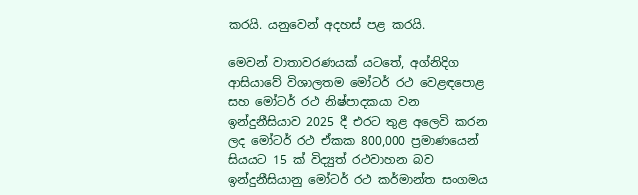කරයි. යනුවෙන් අදහස් පළ කරයි.

මෙවන් වාතාවරණයක් යටතේ, අග්නිදිග ආසියාවේ විශාලතම මෝටර් රථ වෙළඳපොළ සහ මෝටර් රථ නිෂ්පාදකයා වන ඉන්දුනීසියාව 2025 දී එරට තුළ අලෙවි කරන ලද මෝටර් රථ ඒකක 800,000 ප්‍රමාණයෙන් සියයට 15 ක් විද්‍යුත් රථවාහන බව ඉන්දුනීසියානු මෝටර් රථ කර්මාන්ත සංගමය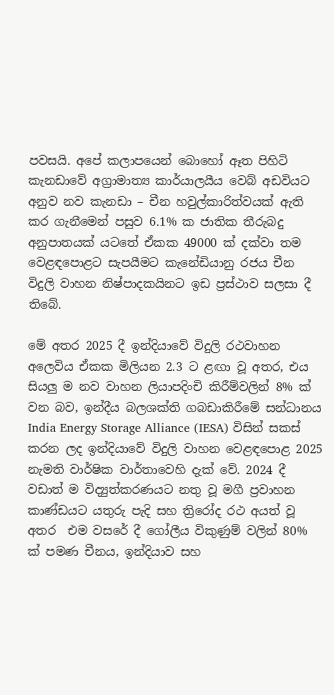පවසයි. අපේ කලාපයෙන් බොහෝ ඈත පිහිටි කැනඩාවේ අග්‍රාමාත්‍ය කාර්යාලයීය වෙබ් අඩවියට අනුව නව කැනඩා – චීන හවුල්කාරිත්වයක් ඇති කර ගැනීමෙන් පසුව 6.1% ක ජාතික තීරුබදු අනුපාතයක් යටතේ ඒකක 49000 ක් දක්වා තම වෙළඳපොළට සැපයීමට කැනේඩියානු රජය චීන විදුලි වාහන නිෂ්පාදකයිනට ඉඩ ප්‍රස්ථාව සලසා දී තිබේ.

මේ අතර 2025 දී ඉන්දියාවේ විදුලි රථවාහන අලෙවිය ඒකක මිලියන 2.3 ට ළඟා වූ අතර, එය සියලු ම නව වාහන ලියාපදිංචි කිරීම්වලින් 8% ක් වන බව, ඉන්දීය බලශක්ති ගබඩාකිරීමේ සන්ධානය India Energy Storage Alliance (IESA) විසින් සකස් කරන ලද ඉන්දියාවේ විදුලි වාහන වෙළඳපොළ 2025 නැමති වාර්ෂික වාර්තාවෙහි දැක් වේ. 2024 දී වඩාත් ම විද්‍යුත්කරණයට නතු වූ මගී ප්‍රවාහන කාණ්ඩයට යතුරු පැදි සහ ත්‍රිරෝද රථ අයත් වූ අතර  එම වසරේ දී ගෝලීය විකුණුම් වලින් 80% ක් පමණ චීනය, ඉන්දියාව සහ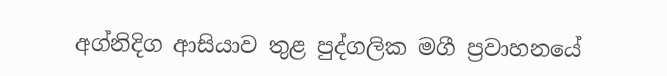අග්නිදිග ආසියාව තුළ පුද්ගලික මගී ප්‍රවාහනයේ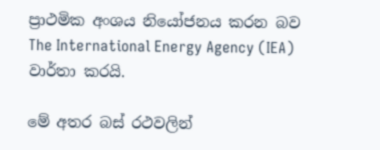ප්‍රාථමික අංශය නියෝජනය කරන බව The International Energy Agency (IEA)  වාර්තා කරයි.

මේ අතර බස් රථවලින්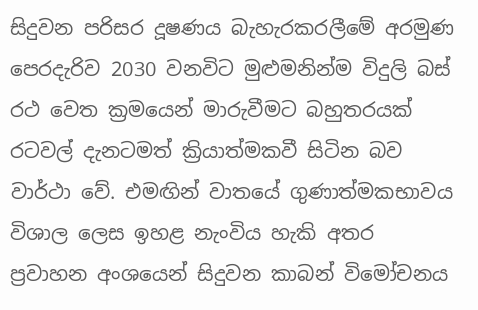සිදුවන පරිසර දූෂණය බැහැරකරලීමේ අරමුණ පෙරදැරිව 2030 වනවිට මුළුමනින්ම විදුලි බස් රථ වෙත ක්‍රමයෙන් මාරුවීමට බහුතරයක් රටවල් දැනටමත් ක්‍රියාත්මකවී සිටින බව වාර්ථා වේ. එමඟින් වාතයේ ගුණාත්මකභාවය විශාල ලෙස ඉහළ නැංවිය හැකි අතර ප්‍රවාහන අංශයෙන් සිදුවන කාබන් විමෝචනය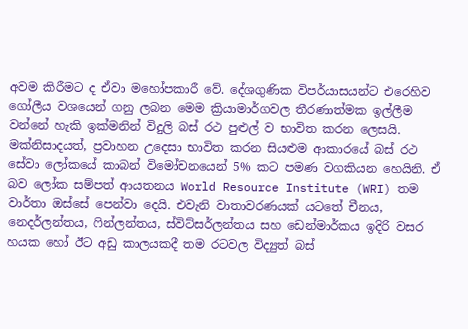අවම කිරීමට ද ඒවා මහෝපකාරී වේ. දේශගුණික විපර්යාසයන්ට එරෙහිව ගෝලීය වශයෙන් ගනු ලබන මෙම ක්‍රියාමාර්ගවල තීරණාත්මක ඉල්ලීම වන්නේ හැකි ඉක්මනින් විදුලි බස් රථ පුළුල් ව භාවිත කරන ලෙසයි. මක්නිසාදයත්, ප්‍රවාහන උදෙසා භාවිත කරන සියළුම ආකාරයේ බස් රථ සේවා ලෝකයේ කාබන් විමෝචනයෙන් 5% කට පමණ වගකියන හෙයිනි. ඒ බව ලෝක සම්පත් ආයතනය World Resource Institute (WRI) තම වාර්තා ඔස්සේ පෙන්වා දෙයි. එවැනි වාතාවරණයක් යටතේ චීනය, නෙදර්ලන්තය, ෆින්ලන්තය, ස්විට්සර්ලන්තය සහ ඩෙන්මාර්කය ඉදිරි වසර හයක හෝ ඊට අඩු කාලයකදී තම රටවල විද්‍යුත් බස්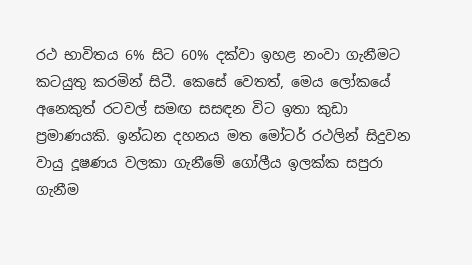රථ භාවිතය 6% සිට 60% දක්වා ඉහළ නංවා ගැනීමට කටයුතු කරමින් සිටී. කෙසේ වෙතත්, මෙය ලෝකයේ අනෙකුත් රටවල් සමඟ සසඳන විට ඉතා කුඩා ප්‍රමාණයකි. ඉන්ධන දහනය මත මෝටර් රථලින් සිදුවන වායු දූෂණය වලකා ගැනීමේ ගෝලීය ඉලක්ක සපුරා ගැනීම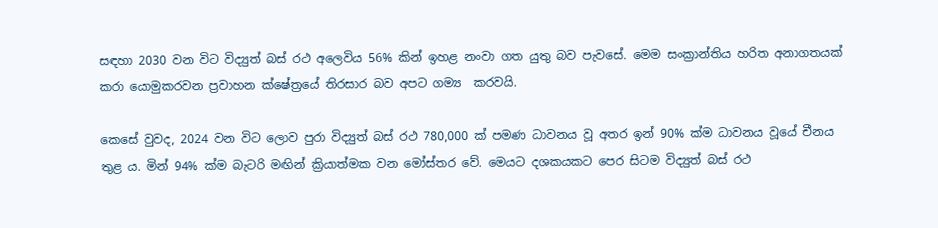සඳහා 2030 වන විට විද්‍යුත් බස් රථ අලෙවිය 56% කින් ඉහළ නංවා ගත යුතු බව පැවසේ. මෙම සංක්‍රාන්තිය හරිත අනාගතයක් කරා යොමුකරවන ප්‍රවාහන ක්ෂේත්‍රයේ තිරසාර බව අපට ගම්‍ය  කරවයි.

කෙසේ වුවද, 2024 වන විට ලොව පුරා විද්‍යුත් බස් රථ 780,000 ක් පමණ ධාවනය වූ අතර ඉන් 90% ක්ම ධාවනය වූයේ චීනය තුළ ය. මින් 94% ක්ම බැටරි මඟින් ක්‍රියාත්මක වන මෝස්තර වේ. මෙයට දශකයකට පෙර සිටම විද්‍යුත් බස් රථ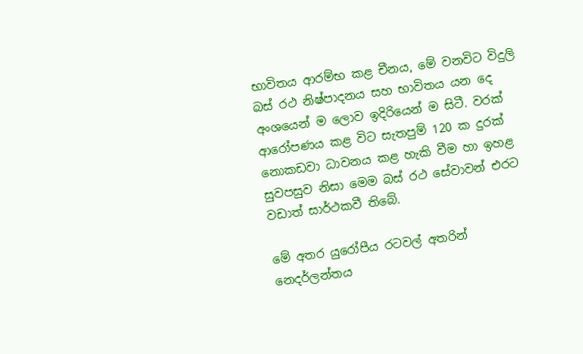භාවිතය ආරම්භ කළ චීනය, මේ වනවිට විදුලි බස් රථ නිෂ්පාදනය සහ භාවිතය යන දෙ අංශයෙන් ම ලොව ඉදිරියෙන් ම සිටී. වරක් ආරෝපණය කළ විට සැතපුම් 120 ක දුරක් නොකඩවා ධාවනය කළ හැකි වීම හා ඉහළ සුවපසුව නිසා මෙම බස් රථ සේවාවන් එරට වඩාත් සාර්ථකවී තිබේ.

මේ අතර යුරෝපීය රටවල් අතරින් නෙදර්ලන්තය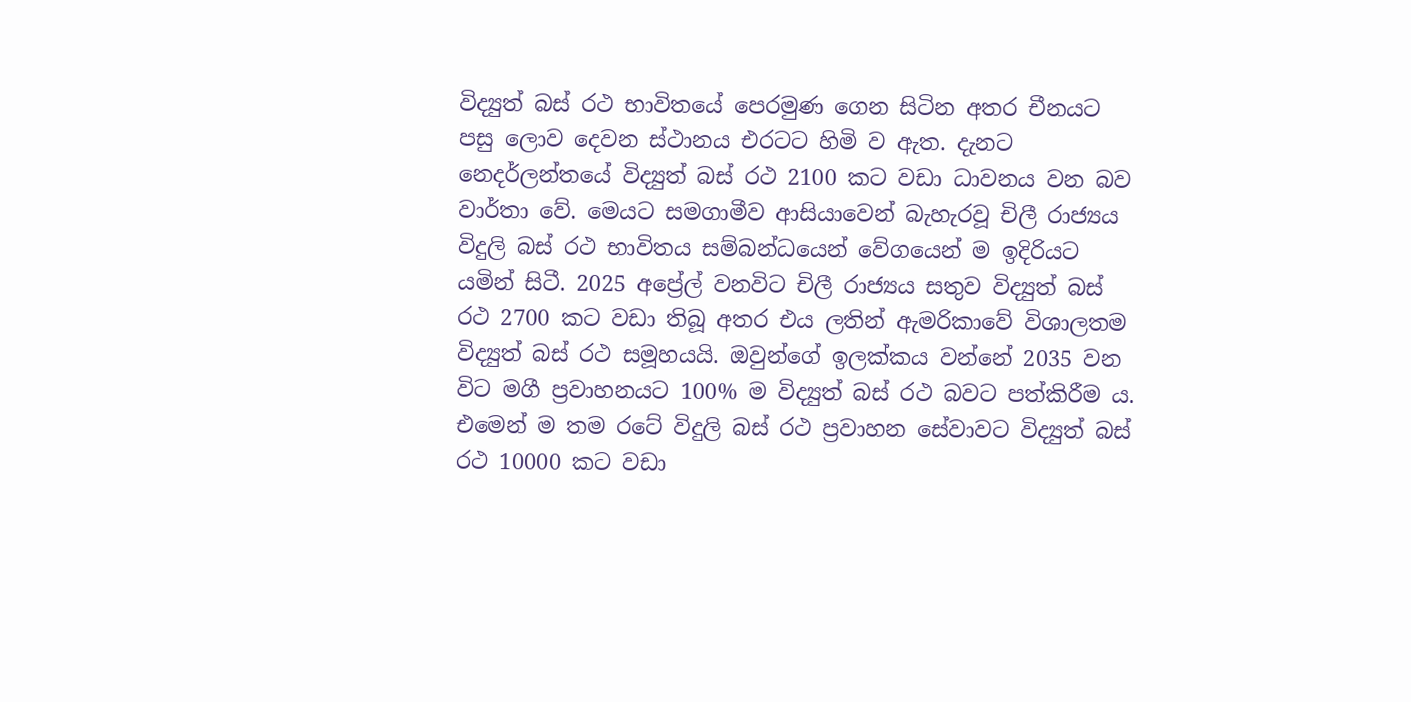විද්‍යුත් බස් රථ භාවිතයේ පෙරමුණ ගෙන සිටින අතර චීනයට පසු ලොව දෙවන ස්ථානය එරටට හිමි ව ඇත. දැනට නෙදර්ලන්තයේ විද්‍යුත් බස් රථ 2100 කට වඩා ධාවනය වන බව වාර්තා වේ. මෙයට සමගාමීව ආසියාවෙන් බැහැරවූ චිලී රාජ්‍යය විදුලි බස් රථ භාවිතය සම්බන්ධයෙන් වේගයෙන් ම ඉදිරියට යමින් සිටී. 2025 අප්‍රේල් වනවිට චිලී රාජ්‍යය සතුව විද්‍යුත් බස් රථ 2700 කට වඩා තිබූ අතර එය ලතින් ඇමරිකාවේ විශාලතම විද්‍යුත් බස් රථ සමූහයයි. ඔවුන්ගේ ඉලක්කය වන්නේ 2035 වන විට මගී ප්‍රවාහනයට 100% ම විද්‍යුත් බස් රථ බවට පත්කිරීම ය. එමෙන් ම තම රටේ විදුලි බස් රථ ප්‍රවාහන සේවාවට විද්‍යුත් බස් රථ 10000 කට වඩා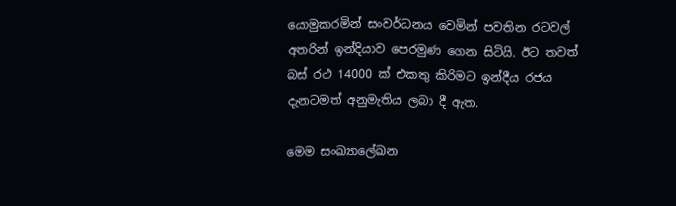යොමුකරමින් සංවර්ධනය වෙමින් පවතින රටවල් අතරින් ඉන්දියාව පෙරමුණ ගෙන සිටියි. ඊට තවත් බස් රථ 14000 ක් එකතු කිරිමට ඉන්දීය රජය  දැනටමත් අනුමැතිය ලබා දී ඇත.

මෙම සංඛ්‍යාලේඛන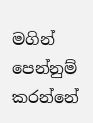මගින් පෙන්නුම් කරන්නේ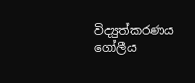විද්‍යුත්කරණය ගෝලීය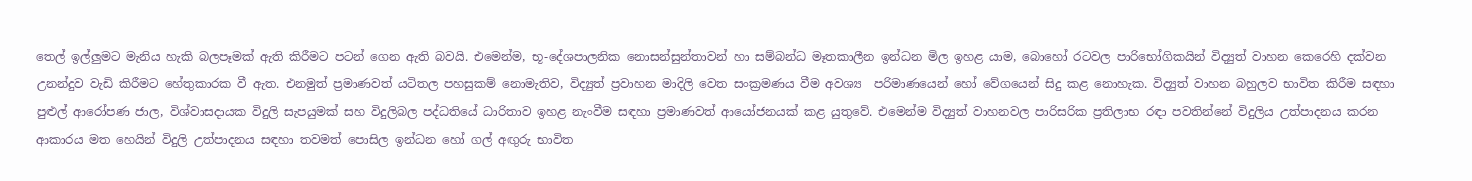තෙල් ඉල්ලුමට මැනිය හැකි බලපෑමක් ඇති කිරීමට පටන් ගෙන ඇති බවයි. එමෙන්ම, භූ-දේශපාලනික නොසන්සුන්තාවන් හා සම්බන්ධ මෑතකාලීන ඉන්ධන මිල ඉහළ යාම, බොහෝ රටවල පාරිභෝගිකයින් විද්‍යුත් වාහන කෙරෙහි දක්වන උනන්දුව වැඩි කිරීමට හේතුකාරක වී ඇත. එනමුත් ප්‍රමාණවත් යටිතල පහසුකම් නොමැතිව, විද්‍යුත් ප්‍රවාහන මාදිලි වෙත සංක්‍රමණය වීම අවශ්‍ය  පරිමාණයෙන් හෝ වේගයෙන් සිදු කළ නොහැක. විද්‍යුත් වාහන බහුලව භාවිත කිරීම සඳහා පුළුල් ආරෝපණ ජාල, විශ්වාසදායක විදුලි සැපයුමක් සහ විදුලිබල පද්ධතියේ ධාරිතාව ඉහළ නැංවීම සඳහා ප්‍රමාණවත් ආයෝජනයක් කළ යුතුවේ. එමෙන්ම විද්‍යුත් වාහනවල පාරිසරික ප්‍රතිලාභ රඳා පවතින්නේ විදුලිය උත්පාදනය කරන ආකාරය මත හෙයින් විදුලි උත්පාදනය සඳහා තවමත් පොසිල ඉන්ධන හෝ ගල් අඟුරු භාවිත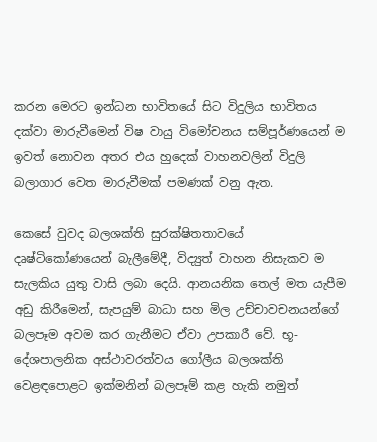කරන මෙරට ඉන්ධන භාවිතයේ සිට විදුලිය භාවිතය දක්වා මාරුවීමෙන් විෂ වායු විමෝචනය සම්පූර්ණයෙන් ම ඉවත් නොවන අතර එය හුදෙක් වාහනවලින් විදුලි බලාගාර වෙත මාරුවීමක් පමණක් වනු ඇත.

කෙසේ වුවද බලශක්ති සුරක්ෂිතතාවයේ දෘෂ්ටිකෝණයෙන් බැලීමේදී, විද්‍යුත් වාහන නිසැකව ම සැලකිය යුතු වාසි ලබා දෙයි. ආනයනික තෙල් මත යැපීම අඩු කිරීමෙන්, සැපයුම් බාධා සහ මිල උච්චාවචනයන්ගේ බලපෑම අවම කර ගැනීමට ඒවා උපකාරී වේ. භූ-දේශපාලනික අස්ථාවරත්වය ගෝලීය බලශක්ති වෙළඳපොළට ඉක්මනින් බලපෑම් කළ හැකි නමුත්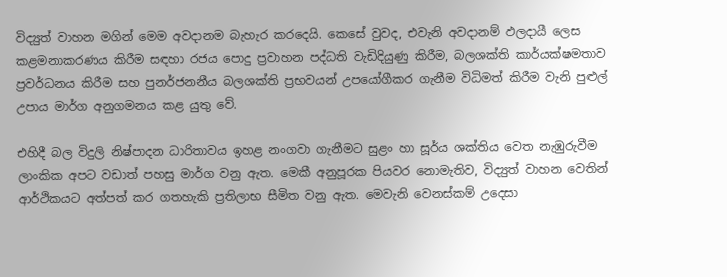විද්‍යුත් වාහන මගින් මෙම අවදානම බැහැර කරදෙයි. කෙසේ වුවද, එවැනි අවදානම් ඵලදායී ලෙස කළමනාකරණය කිරීම සඳහා රජය පොදු ප්‍රවාහන පද්ධති වැඩිදියුණු කිරීම, බලශක්ති කාර්යක්ෂමතාව ප්‍රවර්ධනය කිරීම සහ පුනර්ජනනීය බලශක්ති ප්‍රභවයන් උපයෝගීකර ගැනීම විධිමත් කිරීම වැනි පුළුල් උපාය මාර්ග අනුගමනය කළ යුතු වේ.

එහිදී බල විදුලි නිෂ්පාදන ධාරිතාවය ඉහළ නංගවා ගැනීමට සුළං හා සූර්ය ශක්තිය වෙත නැඹුරුවීම ලාංකික අපට වඩාත් පහසු මාර්ග වනු ඇත. මෙකී අනුපූරක පියවර නොමැතිව, විද්‍යුත් වාහන වෙතින් ආර්ථිකයට අත්පත් කර ගතහැකි ප්‍රතිලාභ සීමිත වනු ඇත. මෙවැනි වෙනස්කම් උදෙසා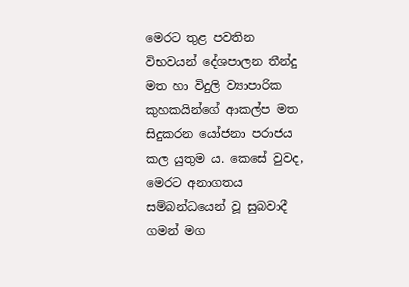මෙරට තුළ පවතින විභවයන් දේශපාලන තීන්දු මත හා විදුලි ව්‍යාපාරික කුහකයින්ගේ ආකල්ප මත සිදුකරන යෝජනා පරාජය කල යුතුම ය. කෙසේ වුවද, මෙරට අනාගතය සම්බන්ධයෙන් වූ සුබවාදී ගමන් මග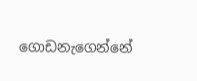ගොඩනැගෙන්නේ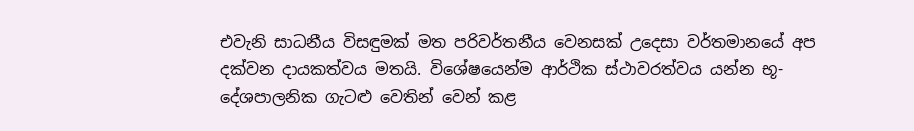එවැනි සාධනීය විසඳුමක් මත පරිවර්තනීය වෙනසක් උදෙසා වර්තමානයේ අප දක්වන දායකත්වය මතයි. විශේෂයෙන්ම ආර්ථික ස්ථාවරත්වය යන්න භූ-දේශපාලනික ගැටළු වෙතින් වෙන් කළ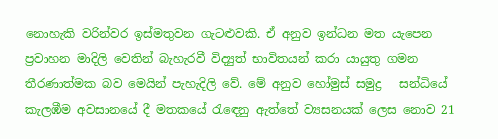නොහැකි වරින්වර ඉස්මතුවන ගැටළුවකි. ඒ අනුව ඉන්ධන මත යැපෙන ප්‍රවාහන මාදිලි වෙතින් බැහැරවී විද්‍යුත් භාවිතයන් කරා යායුතු ගමන තීරණාත්මක බව මෙයින් පැහැදිලි වේ. මේ අනුව හෝමුස් සමුද්‍ර   සන්ධියේ කැලඹීම අවසානයේ දී මතකයේ රැඳෙනු ඇත්තේ ව්‍යසනයක් ලෙස නොව 21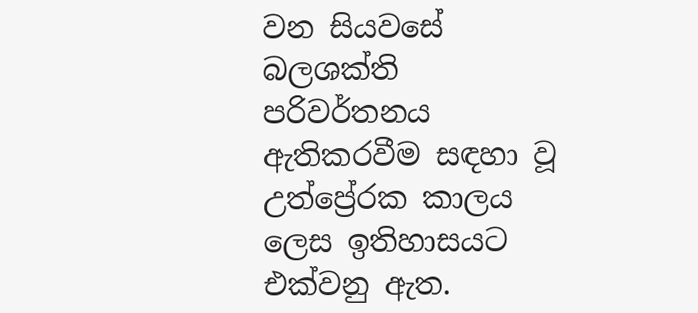වන සියවසේ බලශක්ති පරිවර්තනය ඇතිකරවීම සඳහා වූ උත්ප්‍රේරක කාලය ලෙස ඉතිහාසයට එක්වනු ඇත.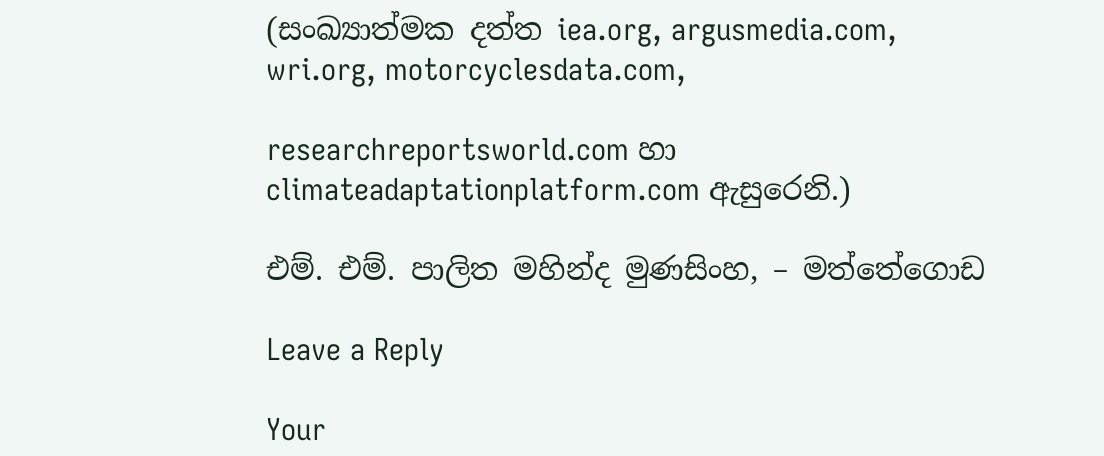(සංඛ්‍යාත්මක දත්ත iea.org, argusmedia.com, wri.org, motorcyclesdata.com,

researchreportsworld.com හා climateadaptationplatform.com ඇසුරෙනි.)

එම්. එම්. පාලිත මහින්ද මුණසිංහ, – මත්තේගොඩ

Leave a Reply

Your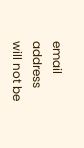email address will not be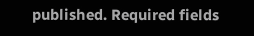published. Required fields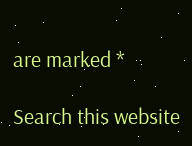are marked *

Search this website